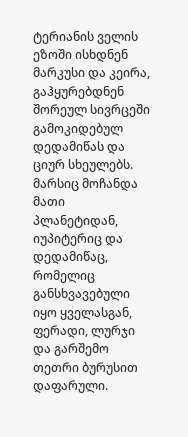ტერიანის ველის ეზოში ისხდნენ მარკუსი და კეირა, გაჰყურებდნენ შორეულ სივრცეში გამოკიდებულ დედამიწას და ციურ სხეულებს. მარსიც მოჩანდა მათი პლანეტიდან, იუპიტერიც და დედამიწაც, რომელიც განსხვავებული იყო ყველასგან, ფერადი, ლურჯი და გარშემო თეთრი ბურუსით დაფარული.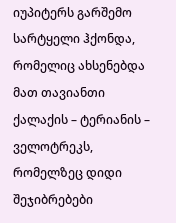იუპიტერს გარშემო სარტყელი ჰქონდა, რომელიც ახსენებდა მათ თავიანთი ქალაქის – ტერიანის – ველოტრეკს, რომელზეც დიდი შეჯიბრებები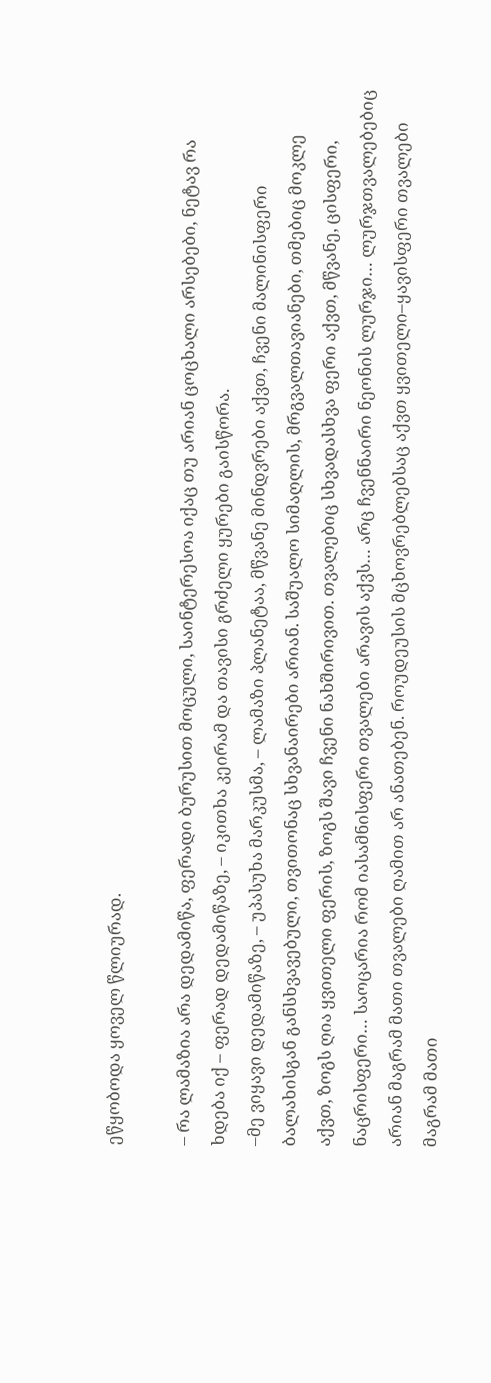ეწყობოდა ყოველ წლიურად.

– რა ლამაზია არა დედამიწა, ფერადი ბურუსით მოცული, საინტერესოა იქაც თუ არიან ცოცხალი არსებები, ნეტავ რა ხდება იქ – ფერად დედამიწაზე, – იკითხა კეირამ და თავისი გრძელი ყურები გაისწორა.
–მე ვიყავი დედამიწაზე, – უპასუხა მარკუსმა, – ლამაზი პლანეტაა, მწვანე მინდვრები აქვთ, ჩვენი მალინისფერი ბალახისგან განსხვავებული, თვითონაც სხვანაირები არიან. საშუალო სიმაღლის, მრგვალთავიანები, თმებიც მოკლე აქვთ, ზოგს ღია ყვითელი ფერის, ზოგს შავი ჩვენი ნახშირივით. თვალებიც სხვადასხვა ფერი აქვთ, მწვანე, ცისფერი, ნაცრისფერი… საოცარია რომ იასამნისფერი თვალები არავის აქვს… არც ჩვენნაირი ნეონის ლურჯი… ლურჯთვალებებიც არიან მაგრამ მათი თვალები ღამით არ ანათებენ. როუდეუსის მცხოვრებლებსაც აქვთ ყვითელი–ყავისფერი თვალები მაგრამ მათი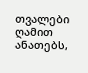თვალები ღამით ანათებს,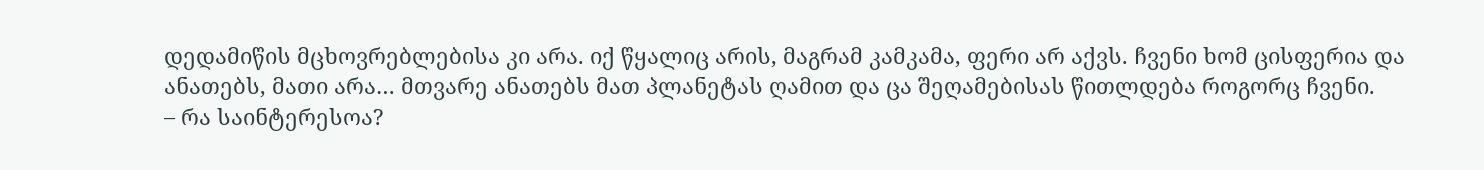დედამიწის მცხოვრებლებისა კი არა. იქ წყალიც არის, მაგრამ კამკამა, ფერი არ აქვს. ჩვენი ხომ ცისფერია და ანათებს, მათი არა… მთვარე ანათებს მათ პლანეტას ღამით და ცა შეღამებისას წითლდება როგორც ჩვენი.
– რა საინტერესოა?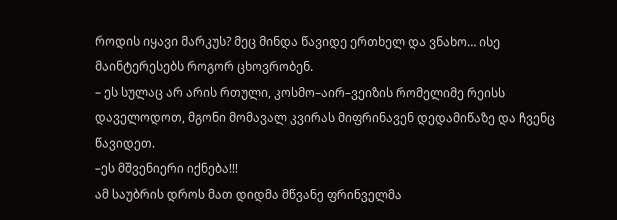როდის იყავი მარკუს? მეც მინდა წავიდე ერთხელ და ვნახო… ისე მაინტერესებს როგორ ცხოვრობენ.
– ეს სულაც არ არის რთული, კოსმო–აირ–ვეიზის რომელიმე რეისს დაველოდოთ, მგონი მომავალ კვირას მიფრინავენ დედამიწაზე და ჩვენც წავიდეთ.
–ეს მშვენიერი იქნება!!!
ამ საუბრის დროს მათ დიდმა მწვანე ფრინველმა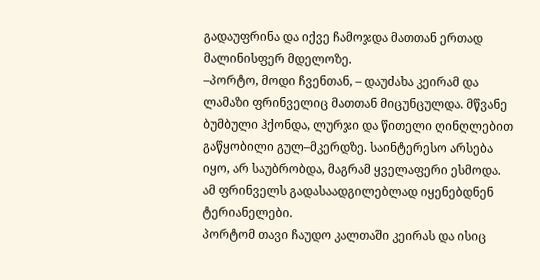გადაუფრინა და იქვე ჩამოჯდა მათთან ერთად მალინისფერ მდელოზე.
–პორტო, მოდი ჩვენთან, – დაუძახა კეირამ და ლამაზი ფრინველიც მათთან მიცუნცულდა. მწვანე ბუმბული ჰქონდა, ლურჯი და წითელი ღინღლებით გაწყობილი გულ–მკერდზე. საინტერესო არსება იყო, არ საუბრობდა, მაგრამ ყველაფერი ესმოდა. ამ ფრინველს გადასაადგილებლად იყენებდნენ ტერიანელები.
პორტომ თავი ჩაუდო კალთაში კეირას და ისიც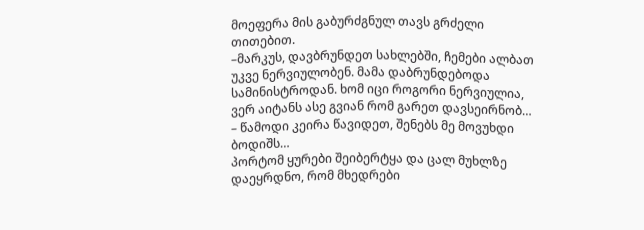მოეფერა მის გაბურძგნულ თავს გრძელი თითებით.
–მარკუს, დავბრუნდეთ სახლებში, ჩემები ალბათ უკვე ნერვიულობენ. მამა დაბრუნდებოდა სამინისტროდან. ხომ იცი როგორი ნერვიულია, ვერ აიტანს ასე გვიან რომ გარეთ დავსეირნობ…
– წამოდი კეირა წავიდეთ, შენებს მე მოვუხდი ბოდიშს…
პორტომ ყურები შეიბერტყა და ცალ მუხლზე დაეყრდნო, რომ მხედრები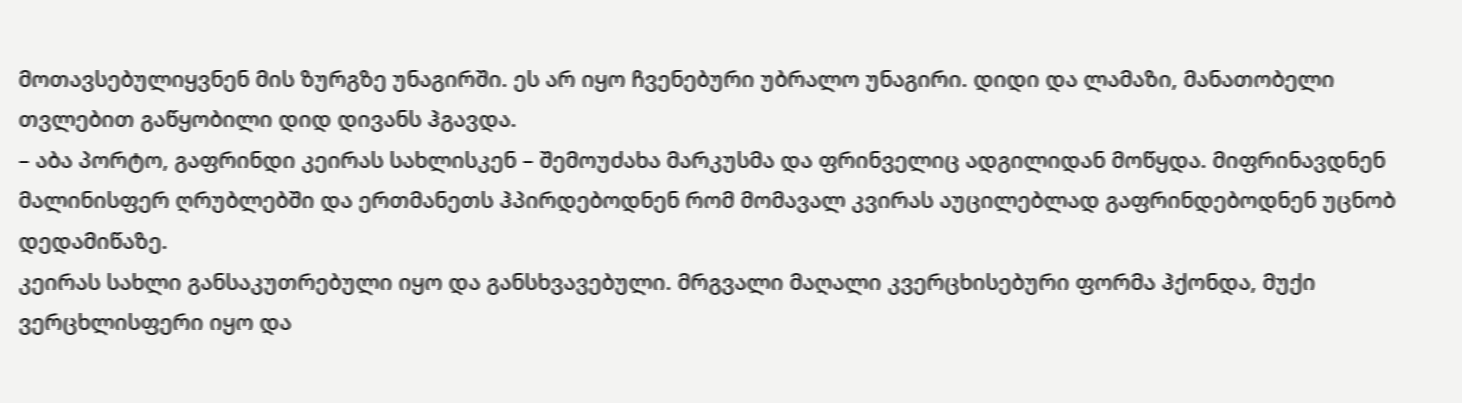მოთავსებულიყვნენ მის ზურგზე უნაგირში. ეს არ იყო ჩვენებური უბრალო უნაგირი. დიდი და ლამაზი, მანათობელი თვლებით გაწყობილი დიდ დივანს ჰგავდა.
– აბა პორტო, გაფრინდი კეირას სახლისკენ – შემოუძახა მარკუსმა და ფრინველიც ადგილიდან მოწყდა. მიფრინავდნენ მალინისფერ ღრუბლებში და ერთმანეთს ჰპირდებოდნენ რომ მომავალ კვირას აუცილებლად გაფრინდებოდნენ უცნობ დედამიწაზე.
კეირას სახლი განსაკუთრებული იყო და განსხვავებული. მრგვალი მაღალი კვერცხისებური ფორმა ჰქონდა, მუქი ვერცხლისფერი იყო და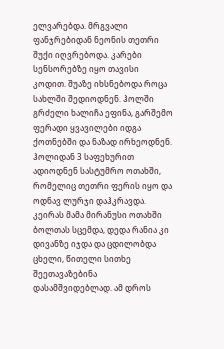ელვარებდა. მრგვალი ფანჯრებიდან ნეონის თეთრი შუქი იღვრებოდა. კარები სენსორებზე იყო თავისი კოდით. შუაზე იხსნებოდა როცა სახლში შედიოდნენ. ჰოლში გრძელი ხალიჩა ეფინა, გარშემო ფერადი ყვავილები იდგა ქოთნებში და ნაზად ირხეოდნენ. ჰოლიდან 3 საფეხურით ადიოდნენ სასტუმრო ოთახში, რომელიც თეთრი ფერის იყო და ოდნავ ლურჯი დაჰკრავდა.
კეირას მამა მირანუსი ოთახში ბოლთას სცემდა, დედა რანია კი დივანზე იჯდა და ცდილობდა ცხელი, წითელი სითხე შეეთავაზებინა დასამშვიდებლად. ამ დროს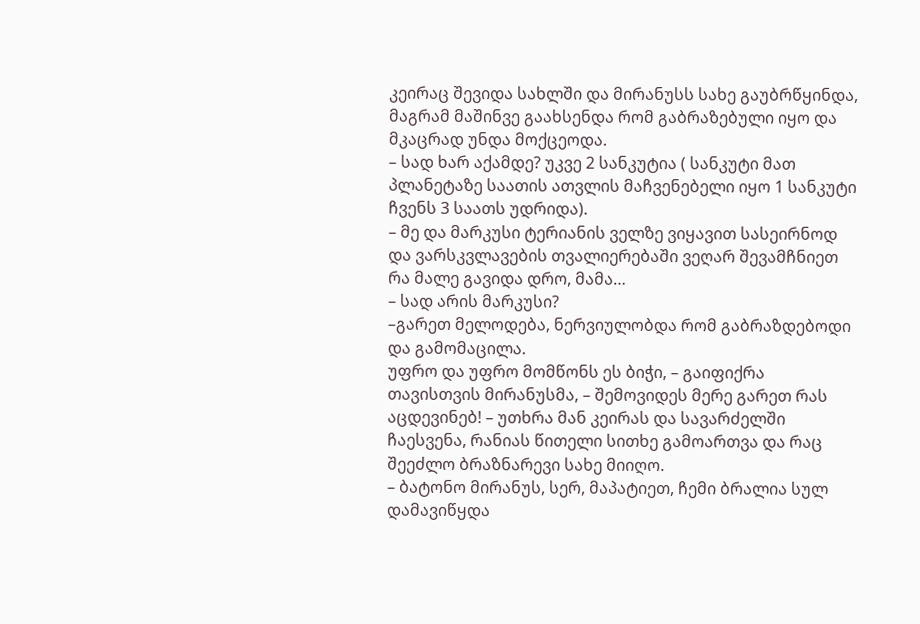კეირაც შევიდა სახლში და მირანუსს სახე გაუბრწყინდა, მაგრამ მაშინვე გაახსენდა რომ გაბრაზებული იყო და მკაცრად უნდა მოქცეოდა.
– სად ხარ აქამდე? უკვე 2 სანკუტია ( სანკუტი მათ პლანეტაზე საათის ათვლის მაჩვენებელი იყო 1 სანკუტი ჩვენს 3 საათს უდრიდა).
– მე და მარკუსი ტერიანის ველზე ვიყავით სასეირნოდ და ვარსკვლავების თვალიერებაში ვეღარ შევამჩნიეთ რა მალე გავიდა დრო, მამა…
– სად არის მარკუსი?
–გარეთ მელოდება, ნერვიულობდა რომ გაბრაზდებოდი და გამომაცილა.
უფრო და უფრო მომწონს ეს ბიჭი, – გაიფიქრა თავისთვის მირანუსმა, – შემოვიდეს მერე გარეთ რას აცდევინებ! – უთხრა მან კეირას და სავარძელში ჩაესვენა, რანიას წითელი სითხე გამოართვა და რაც შეეძლო ბრაზნარევი სახე მიიღო.
– ბატონო მირანუს, სერ, მაპატიეთ, ჩემი ბრალია სულ დამავიწყდა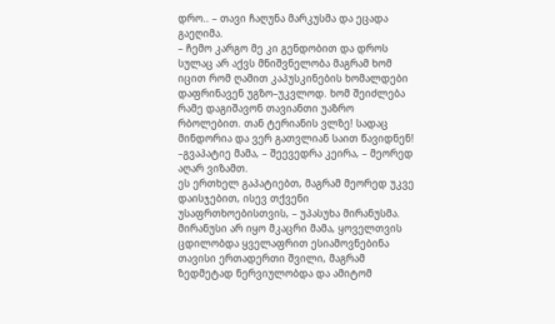დრო.. – თავი ჩაღუნა მარკუსმა და ეცადა გაეღიმა.
– ჩემო კარგო მე კი გენდობით და დროს სულაც არ აქვს მნიშვნელობა მაგრამ ხომ იცით რომ ღამით კაპუსკინების ხომალდები დაფრინავენ უგზო–უკვლოდ. ხომ შეიძლება რამე დაგიშავონ თავიანთი უაზრო რბოლებით. თან ტერიანის ვლზე! სადაც მინდორია და ვერ გათვლიან საით წავიდნენ!
–გვაპატიე მამა, – შეევედრა კეირა, – მეორედ აღარ ვიზამთ.
ეს ერთხელ გაპატიებთ, მაგრამ მეორედ უკვე დაისჯებით, ისევ თქვენი უსაფრთხოებისთვის, – უპასუხა მირანუსმა.
მირანუსი არ იყო მკაცრი მამა, ყოველთვის ცდილობდა ყველაფრით ესიამოვნებინა თავისი ერთადერთი შვილი, მაგრამ ზედმეტად ნერვიულობდა და ამიტომ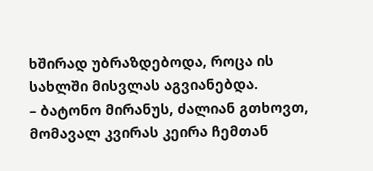ხშირად უბრაზდებოდა, როცა ის სახლში მისვლას აგვიანებდა.
– ბატონო მირანუს, ძალიან გთხოვთ, მომავალ კვირას კეირა ჩემთან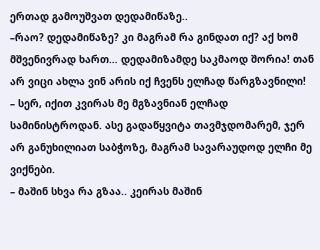ერთად გამოუშვათ დედამიწაზე..
–რაო? დედამიწაზე? კი მაგრამ რა გინდათ იქ? აქ ხომ მშვენივრად ხართ… დედამიზამდე საკმაოდ შორია! თან არ ვიცი ახლა ვინ არის იქ ჩვენს ელჩად წარგზავნილი!
– სერ, იქით კვირას მე მგზავნიან ელჩად სამინისტროდან. ასე გადაწყვიტა თავმჯდომარემ, ჯერ არ განუხილიათ საბჭოზე, მაგრამ სავარაუდოდ ელჩი მე ვიქნები.
– მაშინ სხვა რა გზაა.. კეირას მაშინ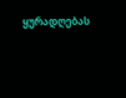ყურადღებას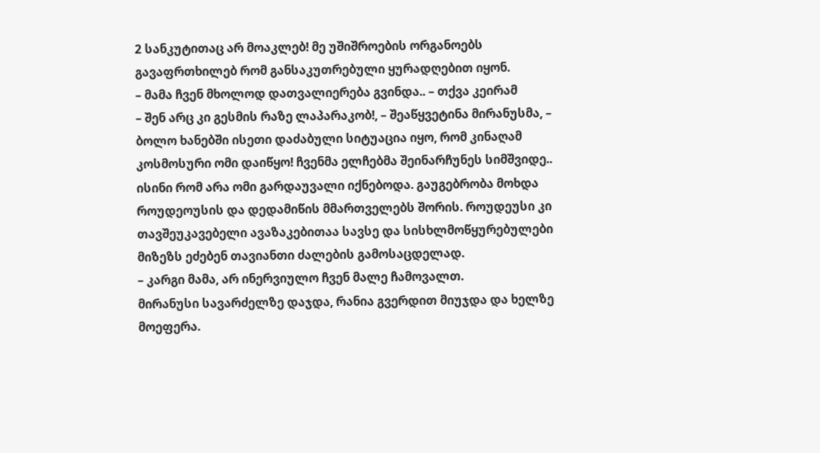2 სანკუტითაც არ მოაკლებ! მე უშიშროების ორგანოებს გავაფრთხილებ რომ განსაკუთრებული ყურადღებით იყონ.
– მამა ჩვენ მხოლოდ დათვალიერება გვინდა.. – თქვა კეირამ
– შენ არც კი გესმის რაზე ლაპარაკობ!, – შეაწყვეტინა მირანუსმა, – ბოლო ხანებში ისეთი დაძაბული სიტუაცია იყო, რომ კინაღამ კოსმოსური ომი დაიწყო! ჩვენმა ელჩებმა შეინარჩუნეს სიმშვიდე.. ისინი რომ არა ომი გარდაუვალი იქნებოდა. გაუგებრობა მოხდა როუდეოუსის და დედამიწის მმართველებს შორის. როუდეუსი კი თავშეუკავებელი ავაზაკებითაა სავსე და სისხლმოწყურებულები მიზეზს ეძებენ თავიანთი ძალების გამოსაცდელად.
– კარგი მამა, არ ინერვიულო ჩვენ მალე ჩამოვალთ.
მირანუსი სავარძელზე დაჯდა, რანია გვერდით მიუჯდა და ხელზე მოეფერა.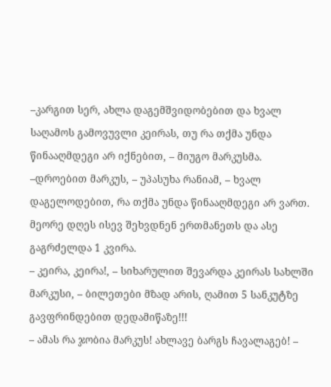–კარგით სერ, ახლა დაგემშვიდობებით და ხვალ საღამოს გამოვუვლი კეირას, თუ რა თქმა უნდა წინააღმდეგი არ იქნებით, – მიუგო მარკუსმა.
–დროებით მარკუს, – უპასუხა რანიამ, – ხვალ დაგელოდებით, რა თქმა უნდა წინააღმდეგი არ ვართ.
მეორე დღეს ისევ შეხვდნენ ერთმანეთს და ასე გაგრძელდა 1 კვირა.
– კეირა, კეირა!, – სიხარულით შევარდა კეირას სახლში მარკუსი, – ბილეთები მზად არის, ღამით 5 სანკუტზე გავფრინდებით დედამიწაზე!!!
– ამას რა ჯობია მარკუს! ახლავე ბარგს ჩავალაგებ! –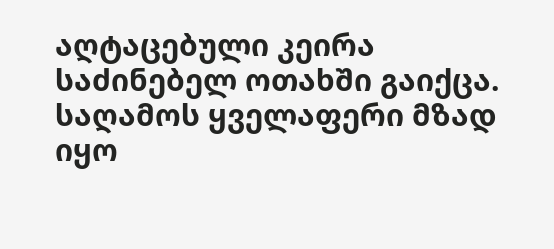აღტაცებული კეირა საძინებელ ოთახში გაიქცა.
საღამოს ყველაფერი მზად იყო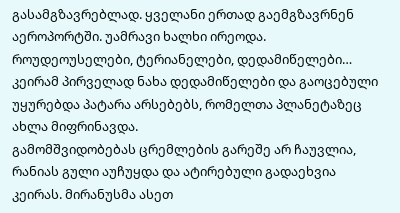გასამგზავრებლად. ყველანი ერთად გაემგზავრნენ აეროპორტში. უამრავი ხალხი ირეოდა. როუდეოუსელები, ტერიანელები, დედამიწელები…
კეირამ პირველად ნახა დედამიწელები და გაოცებული უყურებდა პატარა არსებებს, რომელთა პლანეტაზეც ახლა მიფრინავდა.
გამომშვიდობებას ცრემლების გარეშე არ ჩაუვლია, რანიას გული აუჩუყდა და ატირებული გადაეხვია კეირას. მირანუსმა ასეთ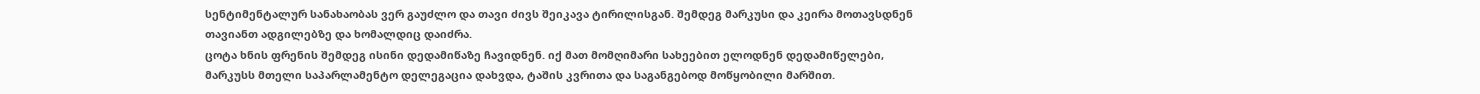სენტიმენტალურ სანახაობას ვერ გაუძლო და თავი ძივს შეიკავა ტირილისგან. შემდეგ მარკუსი და კეირა მოთავსდნენ თავიანთ ადგილებზე და ხომალდიც დაიძრა.
ცოტა ხნის ფრენის შემდეგ ისინი დედამიწაზე ჩავიდნენ. იქ მათ მომღიმარი სახეებით ელოდნენ დედამიწელები, მარკუსს მთელი საპარლამენტო დელეგაცია დახვდა, ტაშის კვრითა და საგანგებოდ მოწყობილი მარშით.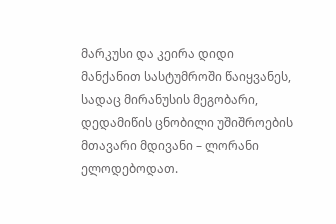მარკუსი და კეირა დიდი მანქანით სასტუმროში წაიყვანეს, სადაც მირანუსის მეგობარი, დედამიწის ცნობილი უშიშროების მთავარი მდივანი – ლორანი ელოდებოდათ.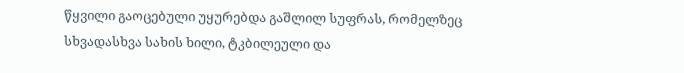წყვილი გაოცებული უყურებდა გაშლილ სუფრას, რომელზეც სხვადასხვა სახის ხილი, ტკბილეული და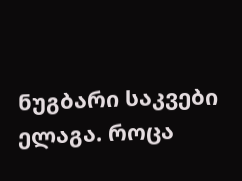ნუგბარი საკვები ელაგა. როცა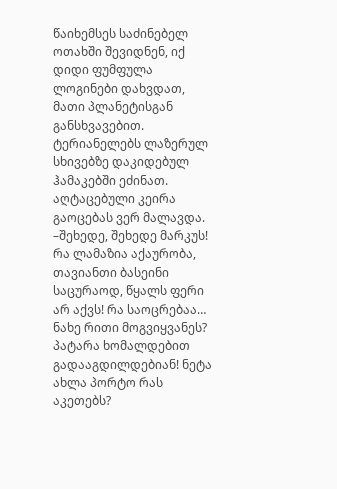წაიხემსეს საძინებელ ოთახში შევიდნენ, იქ დიდი ფუმფულა ლოგინები დახვდათ, მათი პლანეტისგან განსხვავებით. ტერიანელებს ლაზერულ სხივებზე დაკიდებულ ჰამაკებში ეძინათ. აღტაცებული კეირა გაოცებას ვერ მალავდა.
–შეხედე, შეხედე მარკუს! რა ლამაზია აქაურობა, თავიანთი ბასეინი საცურაოდ, წყალს ფერი არ აქვს! რა საოცრებაა… ნახე რითი მოგვიყვანეს? პატარა ხომალდებით გადააგდილდებიან! ნეტა ახლა პორტო რას აკეთებს?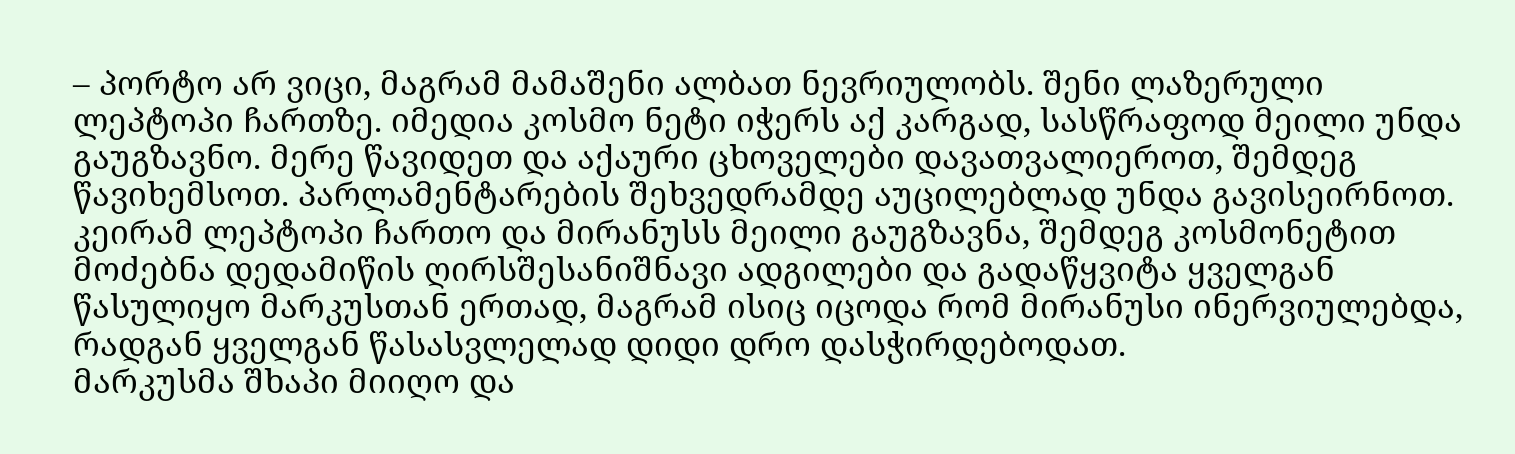– პორტო არ ვიცი, მაგრამ მამაშენი ალბათ ნევრიულობს. შენი ლაზერული ლეპტოპი ჩართზე. იმედია კოსმო ნეტი იჭერს აქ კარგად, სასწრაფოდ მეილი უნდა გაუგზავნო. მერე წავიდეთ და აქაური ცხოველები დავათვალიეროთ, შემდეგ წავიხემსოთ. პარლამენტარების შეხვედრამდე აუცილებლად უნდა გავისეირნოთ.
კეირამ ლეპტოპი ჩართო და მირანუსს მეილი გაუგზავნა, შემდეგ კოსმონეტით მოძებნა დედამიწის ღირსშესანიშნავი ადგილები და გადაწყვიტა ყველგან წასულიყო მარკუსთან ერთად, მაგრამ ისიც იცოდა რომ მირანუსი ინერვიულებდა, რადგან ყველგან წასასვლელად დიდი დრო დასჭირდებოდათ.
მარკუსმა შხაპი მიიღო და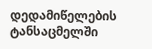დედამიწელების ტანსაცმელში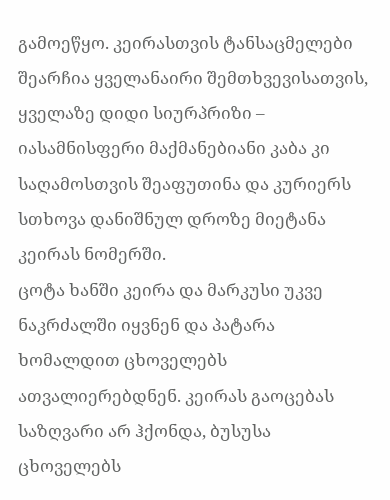გამოეწყო. კეირასთვის ტანსაცმელები შეარჩია ყველანაირი შემთხვევისათვის, ყველაზე დიდი სიურპრიზი – იასამნისფერი მაქმანებიანი კაბა კი საღამოსთვის შეაფუთინა და კურიერს სთხოვა დანიშნულ დროზე მიეტანა კეირას ნომერში.
ცოტა ხანში კეირა და მარკუსი უკვე ნაკრძალში იყვნენ და პატარა ხომალდით ცხოველებს ათვალიერებდნენ. კეირას გაოცებას საზღვარი არ ჰქონდა, ბუსუსა ცხოველებს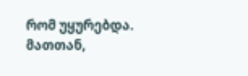რომ უყურებდა. მათთან,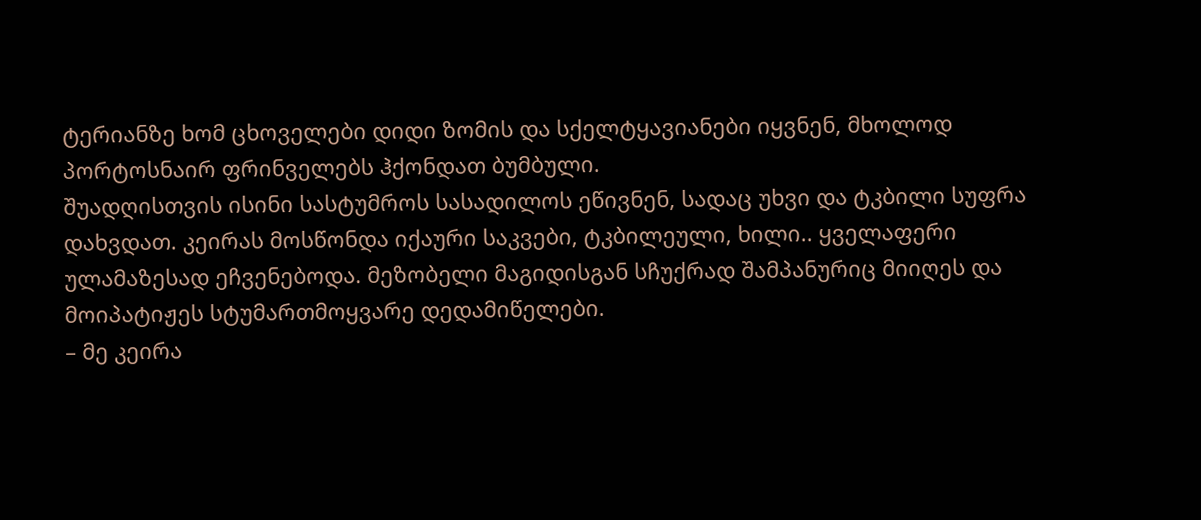ტერიანზე ხომ ცხოველები დიდი ზომის და სქელტყავიანები იყვნენ, მხოლოდ პორტოსნაირ ფრინველებს ჰქონდათ ბუმბული.
შუადღისთვის ისინი სასტუმროს სასადილოს ეწივნენ, სადაც უხვი და ტკბილი სუფრა დახვდათ. კეირას მოსწონდა იქაური საკვები, ტკბილეული, ხილი.. ყველაფერი ულამაზესად ეჩვენებოდა. მეზობელი მაგიდისგან სჩუქრად შამპანურიც მიიღეს და მოიპატიჟეს სტუმართმოყვარე დედამიწელები.
– მე კეირა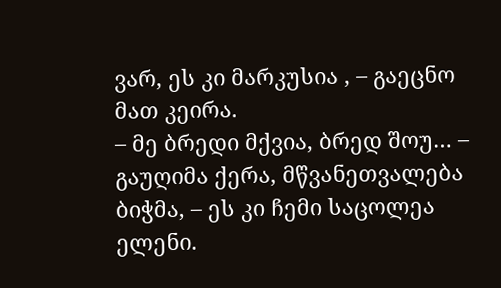ვარ, ეს კი მარკუსია , – გაეცნო მათ კეირა.
– მე ბრედი მქვია, ბრედ შოუ… – გაუღიმა ქერა, მწვანეთვალება ბიჭმა, – ეს კი ჩემი საცოლეა ელენი.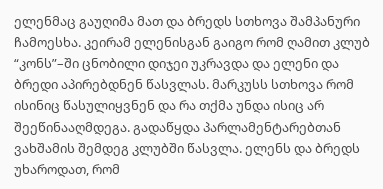ელენმაც გაუღიმა მათ და ბრედს სთხოვა შამპანური ჩამოესხა. კეირამ ელენისგან გაიგო რომ ღამით კლუბ “კონს”–ში ცნობილი დიჯეი უკრავდა და ელენი და ბრედი აპირებდნენ წასვლას. მარკუსს სთხოვა რომ ისინიც წასულიყვნენ და რა თქმა უნდა ისიც არ შეეწინააღმდეგა. გადაწყდა პარლამენტარებთან ვახშამის შემდეგ კლუბში წასვლა. ელენს და ბრედს უხაროდათ, რომ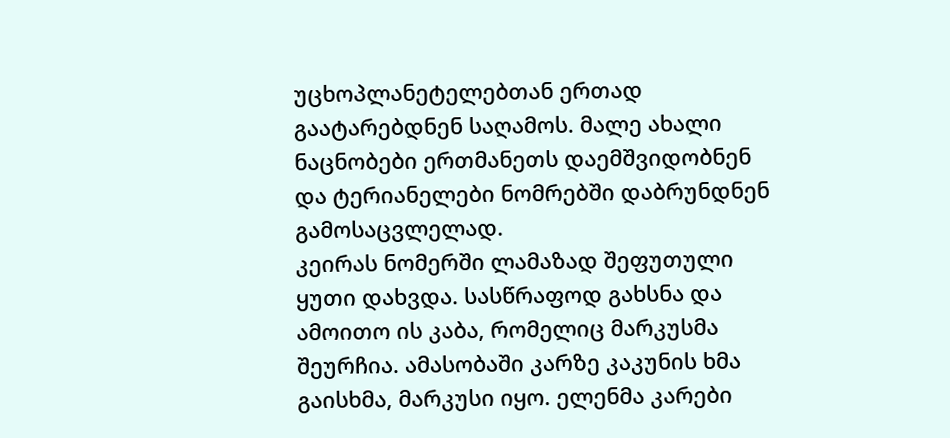უცხოპლანეტელებთან ერთად გაატარებდნენ საღამოს. მალე ახალი ნაცნობები ერთმანეთს დაემშვიდობნენ და ტერიანელები ნომრებში დაბრუნდნენ გამოსაცვლელად.
კეირას ნომერში ლამაზად შეფუთული ყუთი დახვდა. სასწრაფოდ გახსნა და ამოითო ის კაბა, რომელიც მარკუსმა შეურჩია. ამასობაში კარზე კაკუნის ხმა გაისხმა, მარკუსი იყო. ელენმა კარები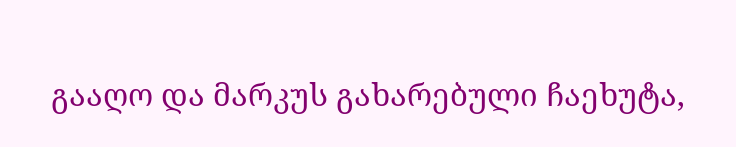გააღო და მარკუს გახარებული ჩაეხუტა,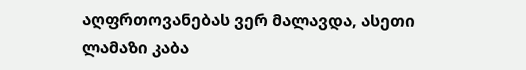აღფრთოვანებას ვერ მალავდა, ასეთი ლამაზი კაბა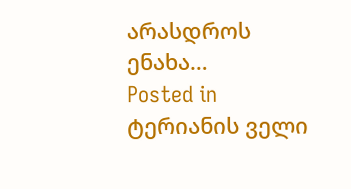არასდროს ენახა…
Posted in ტერიანის ველი